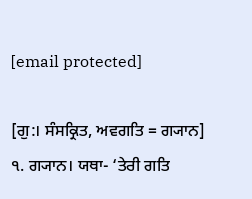[email protected]

[ਗੁ:। ਸੰਸਕ੍ਰਿਤ, ਅਵਗਤਿ = ਗ੍ਯਾਨ] ੧. ਗ੍ਯਾਨ। ਯਥਾ- ‘ਤੇਰੀ ਗਤਿ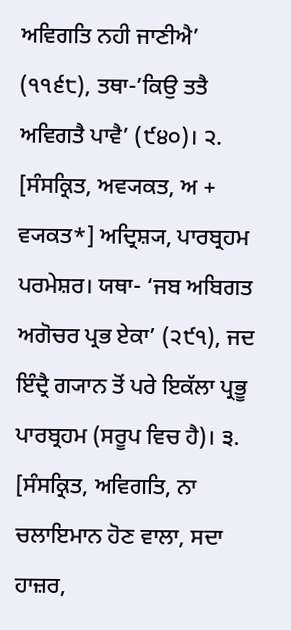ਅਵਿਗਤਿ ਨਹੀ ਜਾਣੀਐ’ (੧੧੬੮), ਤਥਾ-’ਕਿਉ ਤਤੈ ਅਵਿਗਤੈ ਪਾਵੈ’ (੯੪੦)। ੨. [ਸੰਸਕ੍ਰਿਤ, ਅਵ੍ਯਕਤ, ਅ + ਵ੍ਯਕਤ*] ਅਦ੍ਰਿਸ਼੍ਯ, ਪਾਰਬ੍ਰਹਮ ਪਰਮੇਸ਼ਰ। ਯਥਾ- ‘ਜਬ ਅਬਿਗਤ ਅਗੋਚਰ ਪ੍ਰਭ ਏਕਾ’ (੨੯੧), ਜਦ ਇੰਦ੍ਰੈ ਗ੍ਯਾਨ ਤੋਂ ਪਰੇ ਇਕੱਲਾ ਪ੍ਰਭੂ ਪਾਰਬ੍ਰਹਮ (ਸਰੂਪ ਵਿਚ ਹੈ)। ੩. [ਸੰਸਕ੍ਰਿਤ, ਅਵਿਗਤਿ, ਨਾ ਚਲਾਇਮਾਨ ਹੋਣ ਵਾਲਾ, ਸਦਾ ਹਾਜ਼ਰ,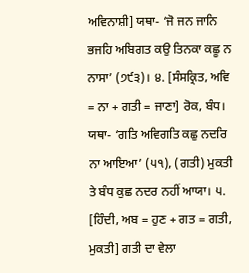ਅਵਿਨਾਸ਼ੀ] ਯਥਾ- ‘ਜੋ ਜਨ ਜਾਨਿ ਭਜਹਿ ਅਬਿਗਤ ਕਉ ਤਿਨਕਾ ਕਛੂ ਨ ਨਾਸਾ’ (੭੯੩)। ੪. [ਸੰਸਕ੍ਰਿਤ, ਅਵਿ = ਨਾ + ਗਤੀ = ਜਾਣਾ] ਰੋਕ, ਬੰਧ। ਯਥਾ- ‘ਗਤਿ ਅਵਿਗਤਿ ਕਛੁ ਨਦਰਿ ਨਾ ਆਇਆ’ (੫੧), (ਗਤੀ) ਮੁਕਤੀ ਤੇ ਬੰਧ ਕੁਛ ਨਦਰ ਨਹੀਂ ਆਯਾ। ੫. [ਹਿੰਦੀ, ਅਬ = ਹੁਣ + ਗਤ = ਗਤੀ, ਮੁਕਤੀ] ਗਤੀ ਦਾ ਵੇਲਾ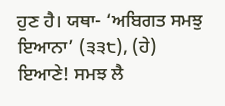ਹੁਣ ਹੈ। ਯਥਾ- ‘ਅਬਿਗਤ ਸਮਝੁ ਇਆਨਾ’ (੩੩੮), (ਹੇ) ਇਆਣੇ! ਸਮਝ ਲੈ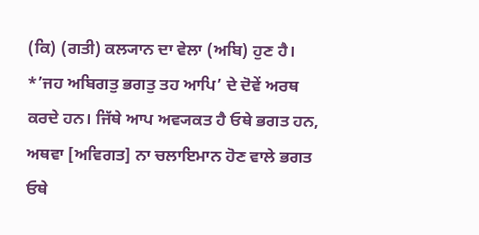(ਕਿ) (ਗਤੀ) ਕਲ੍ਯਾਨ ਦਾ ਵੇਲਾ (ਅਬਿ) ਹੁਣ ਹੈ। *’ਜਹ ਅਬਿਗਤੁ ਭਗਤੁ ਤਹ ਆਪਿ’ ਦੇ ਦੋਵੇਂ ਅਰਥ ਕਰਦੇ ਹਨ। ਜਿੱਥੇ ਆਪ ਅਵ੍ਯਕਤ ਹੈ ਓਥੇ ਭਗਤ ਹਨ, ਅਥਵਾ [ਅਵਿਗਤ] ਨਾ ਚਲਾਇਮਾਨ ਹੋਣ ਵਾਲੇ ਭਗਤ ਓਥੇ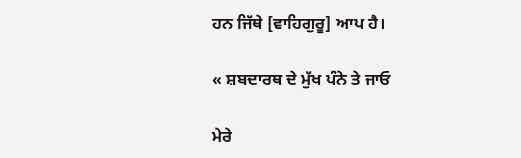ਹਨ ਜਿੱਥੇ [ਵਾਹਿਗੁਰੂ] ਆਪ ਹੈ।

« ਸ਼ਬਦਾਰਥ ਦੇ ਮੁੱਖ ਪੰਨੇ ਤੇ ਜਾਓ

ਮੇਰੇ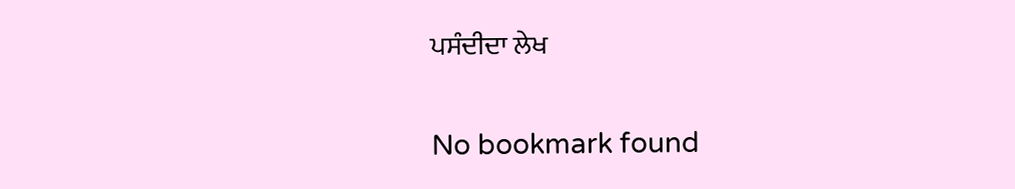ਪਸੰਦੀਦਾ ਲੇਖ

No bookmark found